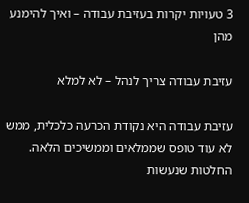3 טעויות יקרות בעזיבת עבודה – ואיך להימנע מהן

עזיבת עבודה צריך לנהל – לא למלא

עזיבת עבודה היא נקודת הכרעה כלכלית, ממש לא עוד טופס שממלאים וממשיכים הלאה. החלטות שנעשות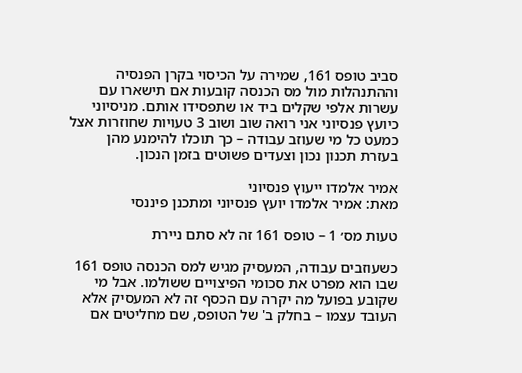סביב טופס 161, שמירה על הכיסוי בקרן הפנסיה וההתנהלות מול מס הכנסה קובעות אם תישארו עם עשרות אלפי שקלים ביד או שתפסידו אותם. מניסיוני כיועץ פנסיוני אני רואה שוב ושוב 3 טעויות שחוזרות אצל כמעט כל מי שעוזב עבודה – כך תוכלו להימנע מהן בעזרת תכנון נכון וצעדים פשוטים בזמן הנכון.

אמיר אלמדו ייעוץ פנסיוני
מאת: אמיר אלמדו יועץ פנסיוני ומתכנן פיננסי

טעות מס׳ 1 – טופס 161 זה לא סתם ניירת

כשעוזבים עבודה, המעסיק מגיש למס הכנסה טופס 161 שבו הוא מפרט את סכומי הפיצויים ששולמו. אבל מי שקובע בפועל מה יקרה עם הכסף זה לא המעסיק אלא העובד עצמו – בחלק ב' של הטופס, שם מחליטים אם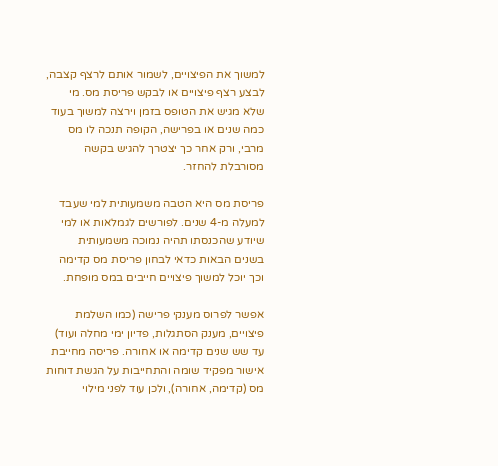למשוך את הפיצויים, לשמור אותם לרצף קצבה, לבצע רצף פיצויים או לבקש פריסת מס. מי שלא מגיש את הטופס בזמן וירצה למשוך בעוד כמה שנים או בפרישה, הקופה תנכה לו מס מרבי, ורק אחר כך יצטרך להגיש בקשה מסורבלת להחזר.

פריסת מס היא הטבה משמעותית למי שעבד למעלה מ-4 שנים. לפורשים לגמלאות או למי שיודע שהכנסתו תהיה נמוכה משמעותית בשנים הבאות כדאי לבחון פריסת מס קדימה וכך יוכל למשוך פיצויים חייבים במס מופחת.

אפשר לפרוס מענקי פרישה (כמו השלמת פיצויים, מענק הסתגלות, פדיון ימי מחלה ועוד) עד שש שנים קדימה או אחורה. פריסה מחייבת אישור מפקיד שומה והתחייבות על הגשת דוחות מס (קדימה, אחורה), ולכן עוד לפני מילוי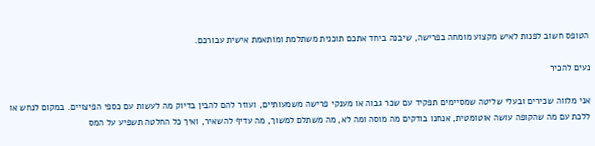הטופס חשוב לפנות לאיש מקצוע מומחה בפרישה, שיבנה ביחד אתכם תוכנית משתלמת ומותאמת אישית עבורכם.

נעים להכיר

אני מלווה שכירים ובעלי שליטה שמסיימים תפקיד עם שכר גבוה או מענקי פרישה משמעותיים, ועוזר להם להבין בדיוק מה לעשות עם כספי הפיצויים. במקום לנחש או ללכת עם מה שהקופה עושה אוטומטית, אנחנו בודקים מה מוסה ומה לא, מה משתלם למשוך, מה עדיף להשאיר, ואיך כל החלטה תשפיע על המס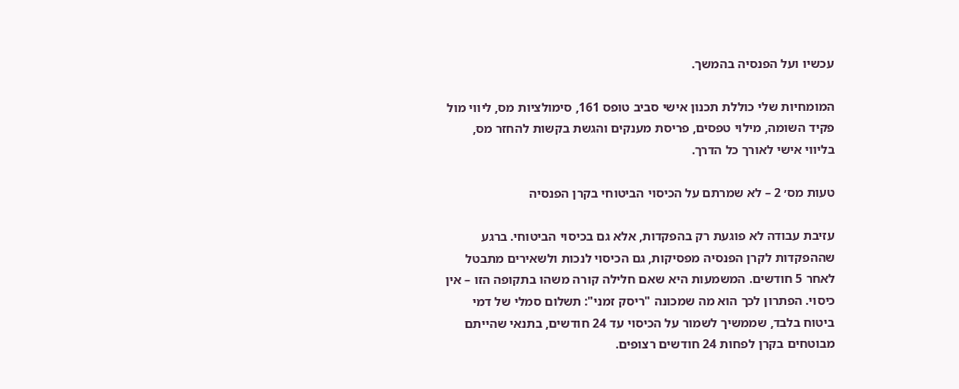עכשיו ועל הפנסיה בהמשך.

המומחיות שלי כוללת תכנון אישי סביב טופס 161, סימולציות מס, ליווי מול פקיד השומה, מילוי טפסים, פריסת מענקים והגשת בקשות להחזר מס, בליווי אישי לאורך כל הדרך.

טעות מס׳ 2 – לא שמרתם על הכיסוי הביטוחי בקרן הפנסיה

עזיבת עבודה לא פוגעת רק בהפקדות, אלא גם בכיסוי הביטוחי. ברגע שההפקדות לקרן הפנסיה מפסיקות, גם הכיסוי לנכות ולשאירים מתבטל לאחר 5 חודשים. המשמעות היא שאם חלילה קורה משהו בתקופה הזו – אין כיסוי. הפתרון לכך הוא מה שמכונה "ריסק זמני": תשלום סמלי של דמי ביטוח בלבד, שממשיך לשמור על הכיסוי עד 24 חודשים, בתנאי שהייתם מבוטחים בקרן לפחות 24 חודשים רצופים.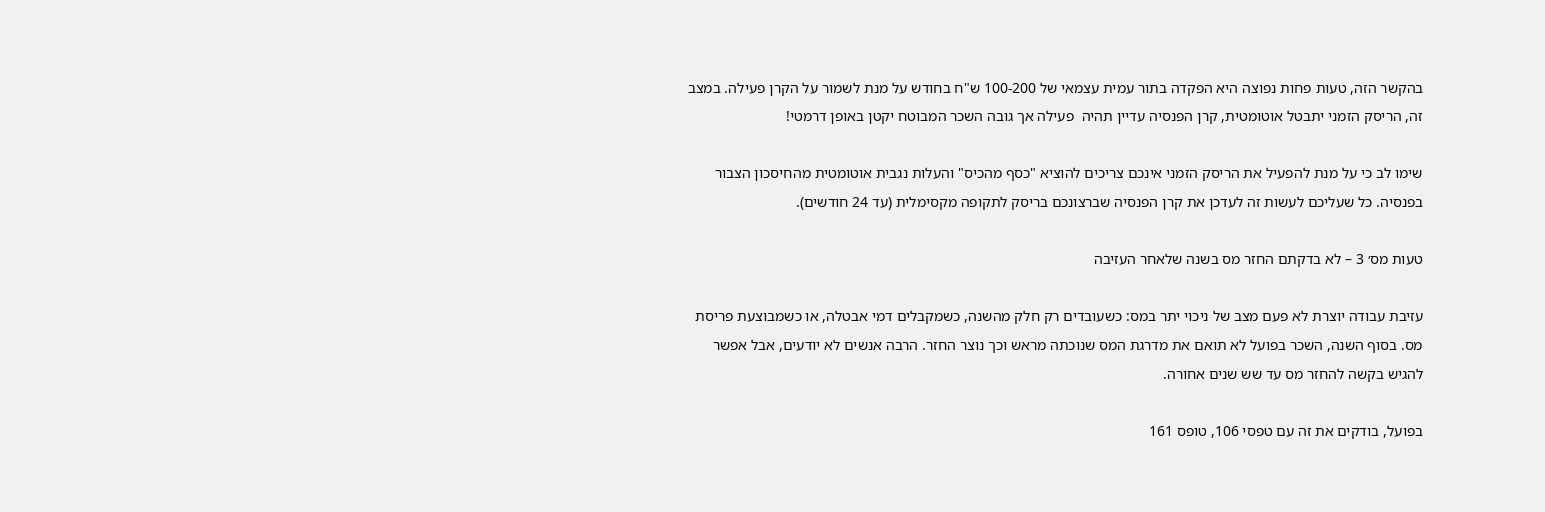בהקשר הזה, טעות פחות נפוצה היא הפקדה בתור עמית עצמאי של 100-200 ש"ח בחודש על מנת לשמור על הקרן פעילה. במצב זה, הריסק הזמני יתבטל אוטומטית, קרן הפנסיה עדיין תהיה  פעילה אך גובה השכר המבוטח יקטן באופן דרמטי!

שימו לב כי על מנת להפעיל את הריסק הזמני אינכם צריכים להוציא "כסף מהכיס" והעלות נגבית אוטומטית מהחיסכון הצבור בפנסיה. כל שעליכם לעשות זה לעדכן את קרן הפנסיה שברצונכם בריסק לתקופה מקסימלית (עד 24 חודשים).

טעות מס׳ 3 – לא בדקתם החזר מס בשנה שלאחר העזיבה

עזיבת עבודה יוצרת לא פעם מצב של ניכוי יתר במס: כשעובדים רק חלק מהשנה, כשמקבלים דמי אבטלה, או כשמבוצעת פריסת מס. בסוף השנה, השכר בפועל לא תואם את מדרגת המס שנוכתה מראש וכך נוצר החזר. הרבה אנשים לא יודעים, אבל אפשר להגיש בקשה להחזר מס עד שש שנים אחורה.

בפועל, בודקים את זה עם טפסי 106, טופס 161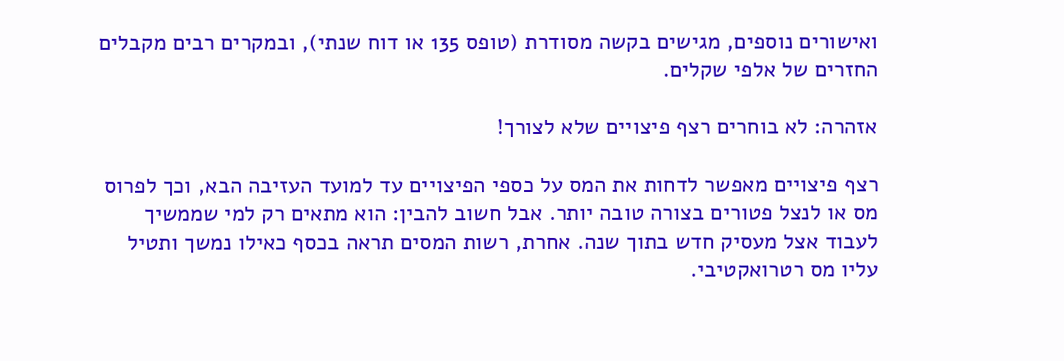ואישורים נוספים, מגישים בקשה מסודרת (טופס 135 או דוח שנתי), ובמקרים רבים מקבלים החזרים של אלפי שקלים.

אזהרה: לא בוחרים רצף פיצויים שלא לצורך!

רצף פיצויים מאפשר לדחות את המס על כספי הפיצויים עד למועד העזיבה הבא, וכך לפרוס מס או לנצל פטורים בצורה טובה יותר. אבל חשוב להבין: הוא מתאים רק למי שממשיך לעבוד אצל מעסיק חדש בתוך שנה. אחרת, רשות המסים תראה בכסף כאילו נמשך ותטיל עליו מס רטרואקטיבי.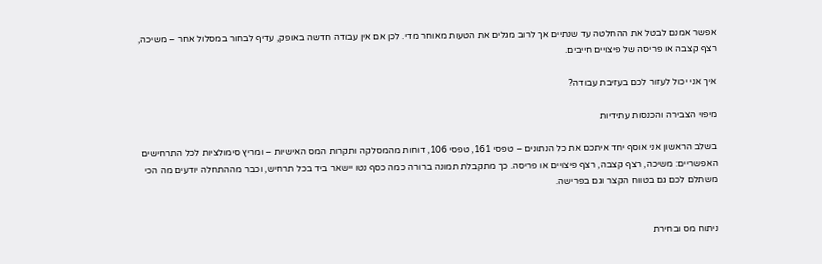אפשר אמנם לבטל את ההחלטה עד שנתיים אך לרוב מגלים את הטעות מאוחר מדי. לכן אם אין עבודה חדשה באופק, עדיף לבחור במסלול אחר – משיכה, רצף קצבה או פריסה של פיצויים חייבים.

איך אני יכול לעזור לכם בעזיבת עבודה?

מיפוי הצבירה והכנסות עתידיות

בשלב הראשון אני אוסף יחד איתכם את כל הנתונים – טפסי 161, טפסי 106, דוחות מהמסלקה ותקרות המס האישיות – ומריץ סימולציות לכל התרחישים האפשריים: משיכה, רצף קצבה, רצף פיצויים או פריסה. כך מתקבלת תמונה ברורה כמה כסף נטו יישאר ביד בכל תרחיש, וכבר מההתחלה יודעים מה הכי משתלם לכם גם בטווח הקצר וגם בפרישה.


ניתוח מס ובחירת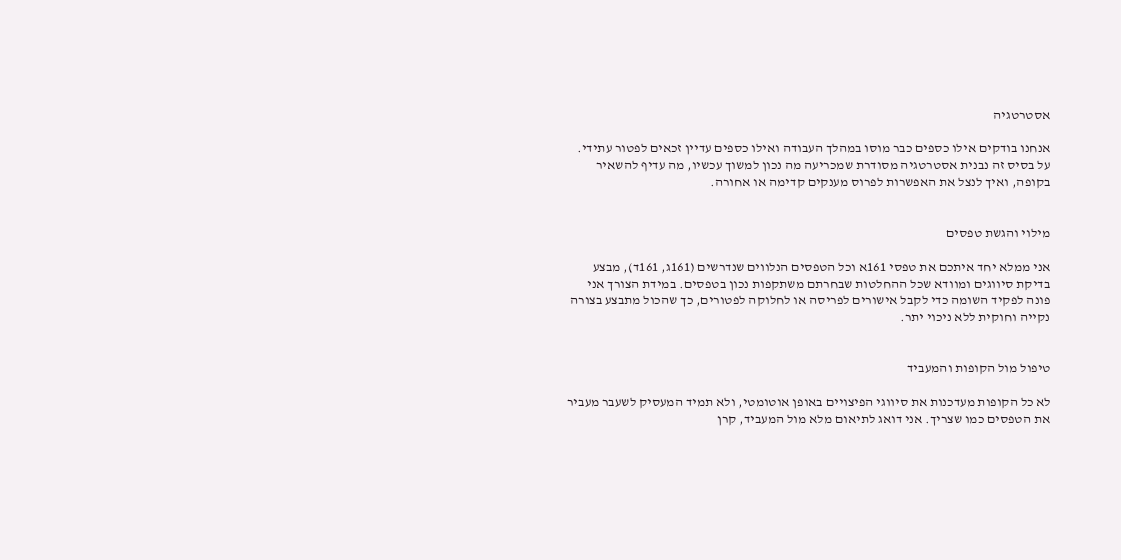אסטרטגיה

אנחנו בודקים אילו כספים כבר מוסו במהלך העבודה ואילו כספים עדיין זכאים לפטור עתידי. על בסיס זה נבנית אסטרטגיה מסודרת שמכריעה מה נכון למשוך עכשיו, מה עדיף להשאיר בקופה, ואיך לנצל את האפשרות לפרוס מענקים קדימה או אחורה.


מילוי והגשת טפסים

אני ממלא יחד איתכם את טפסי 161א וכל הטפסים הנלווים שנדרשים (161ג, 161ד), מבצע בדיקת סיווגים ומוודא שכל ההחלטות שבחרתם משתקפות נכון בטפסים. במידת הצורך אני פונה לפקיד השומה כדי לקבל אישורים לפריסה או לחלוקה לפטורים, כך שהכול מתבצע בצורה נקייה וחוקית ללא ניכוי יתר.


טיפול מול הקופות והמעביד

לא כל הקופות מעדכנות את סיווגי הפיצויים באופן אוטומטי, ולא תמיד המעסיק לשעבר מעביר את הטפסים כמו שצריך. אני דואג לתיאום מלא מול המעביד, קרן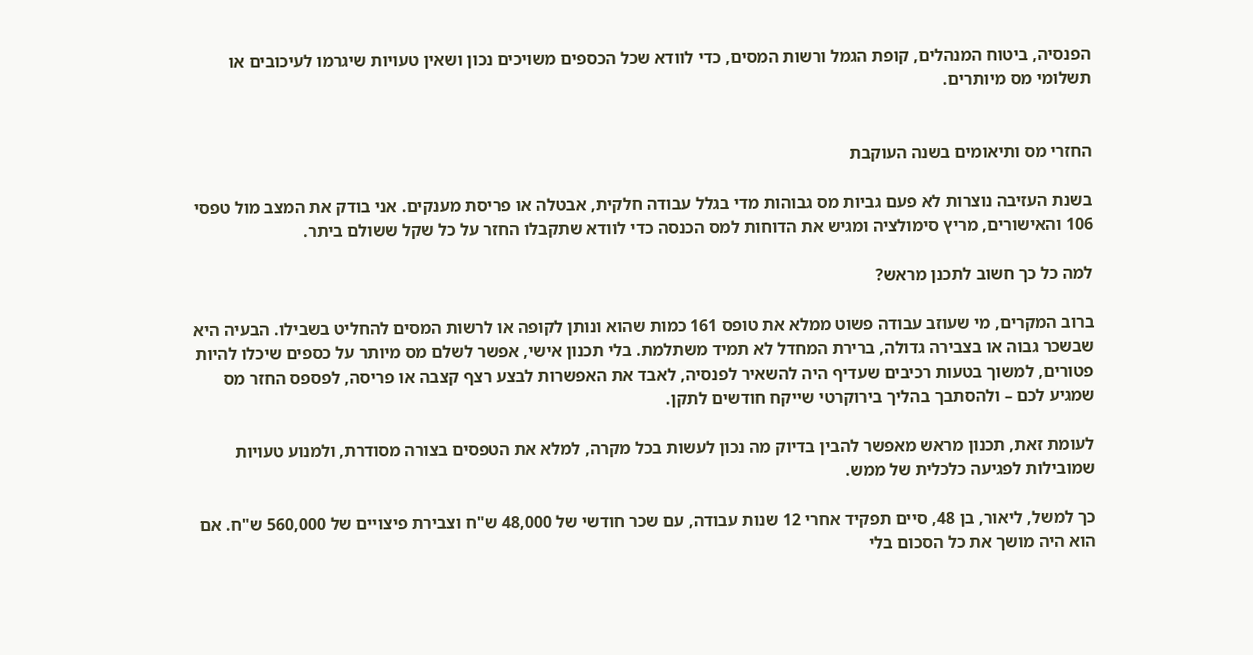הפנסיה, ביטוח המנהלים, קופת הגמל ורשות המסים, כדי לוודא שכל הכספים משויכים נכון ושאין טעויות שיגרמו לעיכובים או תשלומי מס מיותרים.


החזרי מס ותיאומים בשנה העוקבת

בשנת העזיבה נוצרות לא פעם גביות מס גבוהות מדי בגלל עבודה חלקית, אבטלה או פריסת מענקים. אני בודק את המצב מול טפסי 106 והאישורים, מריץ סימולציה ומגיש את הדוחות למס הכנסה כדי לוודא שתקבלו החזר על כל שקל ששולם ביתר.

למה כל כך חשוב לתכנן מראש?

ברוב המקרים, מי שעוזב עבודה פשוט ממלא את טופס 161 כמות שהוא ונותן לקופה או לרשות המסים להחליט בשבילו. הבעיה היא שבשכר גבוה או בצבירה גדולה, ברירת המחדל לא תמיד משתלמת. בלי תכנון אישי, אפשר לשלם מס מיותר על כספים שיכלו להיות פטורים, למשוך בטעות רכיבים שעדיף היה להשאיר לפנסיה, לאבד את האפשרות לבצע רצף קצבה או פריסה, לפספס החזר מס שמגיע לכם – ולהסתבך בהליך בירוקרטי שייקח חודשים לתקן.

לעומת זאת, תכנון מראש מאפשר להבין בדיוק מה נכון לעשות בכל מקרה, למלא את הטפסים בצורה מסודרת, ולמנוע טעויות שמובילות לפגיעה כלכלית של ממש.

כך למשל, ליאור, בן 48, סיים תפקיד אחרי 12 שנות עבודה, עם שכר חודשי של 48,000 ש"ח וצבירת פיצויים של 560,000 ש"ח. אם הוא היה מושך את כל הסכום בלי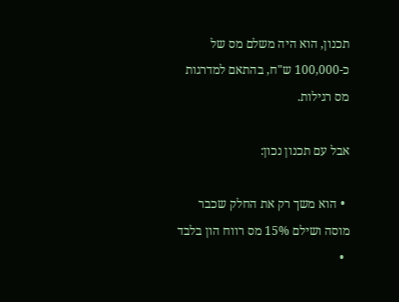תכנון, הוא היה משלם מס של כ-100,000 ש"ח, בהתאם למדרגות מס רגילות.

אבל עם תכנון נכון:

  • הוא משך רק את החלק שכבר מוסה ושילם 15% מס רווח הון בלבד
  •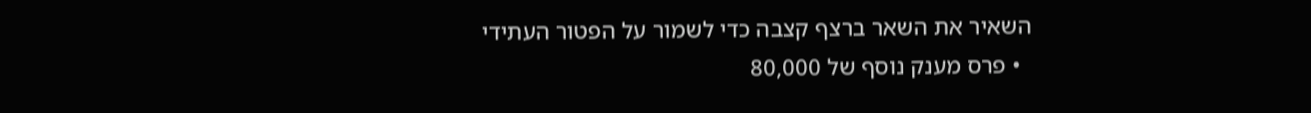השאיר את השאר ברצף קצבה כדי לשמור על הפטור העתידי
  • פרס מענק נוסף של 80,000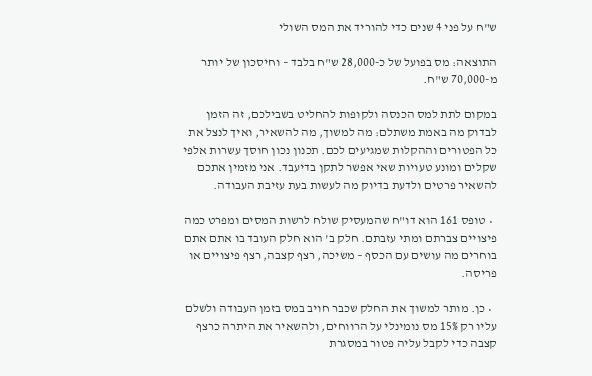ש"ח על פני 4 שנים כדי להוריד את המס השולי

התוצאה: מס בפועל של כ-28,000 ש"ח בלבד – וחיסכון של יותר מ-70,000 ש"ח.

במקום לתת למס הכנסה ולקופות להחליט בשבילכם, זה הזמן לבדוק מה באמת משתלם: מה למשוך, מה להשאיר, ואיך לנצל את כל הפטורים וההקלות שמגיעים לכם. תכנון נכון חוסך עשרות אלפי שקלים ומונע טעויות שאי אפשר לתקן בדיעבד. אני מזמין אתכם להשאיר פרטים ולדעת בדיוק מה לעשות בעת עזיבת העבודה.

  • טופס 161 הוא דו"ח שהמעסיק שולח לרשות המסים ומפרט כמה פיצויים צברתם ומתי עזבתם. חלק ב' הוא חלק העובד בו אתם אתם בוחרים מה עושים עם הכסף – משיכה, רצף קצבה, רצף פיצויים או פריסה.

  • כן. מותר למשוך את החלק שכבר חויב במס בזמן העבודה ולשלם עליו רק 15% מס נומינלי על הרווחים, ולהשאיר את היתרה כרצף קצבה כדי לקבל עליה פטור במסגרת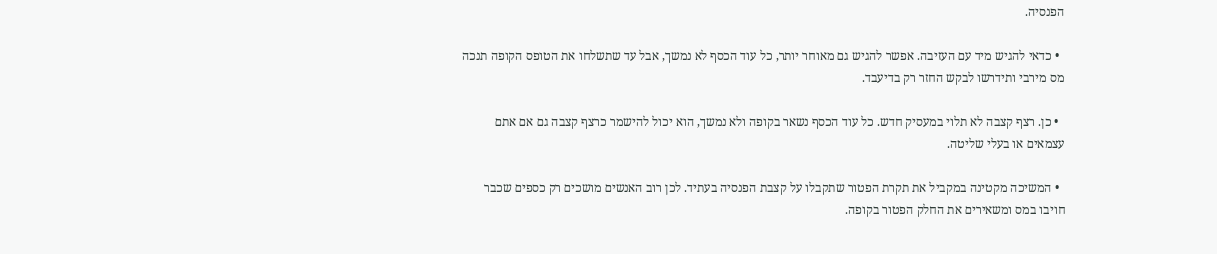הפנסיה.

  • כדאי להגיש מיד עם העזיבה. אפשר להגיש גם מאוחר יותר, כל עוד הכסף לא נמשך, אבל עד שתשלחו את הטופס הקופה תנכה מס מירבי ותידרשו לבקש החזר רק בדיעבד.

  • כן. רצף קצבה לא תלוי במעסיק חדש. כל עוד הכסף נשאר בקופה ולא נמשך, הוא יכול להישמר כרצף קצבה גם אם אתם עצמאים או בעלי שליטה.

  • המשיכה מקטינה במקביל את תקרת הפטור שתקבלו על קצבת הפנסיה בעתיד. לכן רוב האנשים מושכים רק כספים שכבר חויבו במס ומשאירים את החלק הפטור בקופה.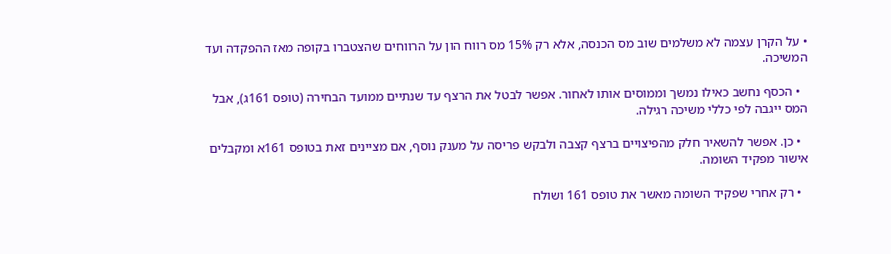• על הקרן עצמה לא משלמים שוב מס הכנסה, אלא רק 15% מס רווח הון על הרווחים שהצטברו בקופה מאז ההפקדה ועד המשיכה.

  • הכסף נחשב כאילו נמשך וממוסים אותו לאחור. אפשר לבטל את הרצף עד שנתיים ממועד הבחירה (טופס 161ג), אבל המס ייגבה לפי כללי משיכה רגילה.

  • כן. אפשר להשאיר חלק מהפיצויים ברצף קצבה ולבקש פריסה על מענק נוסף, אם מציינים זאת בטופס 161א ומקבלים אישור מפקיד השומה.

  • רק אחרי שפקיד השומה מאשר את טופס 161 ושולח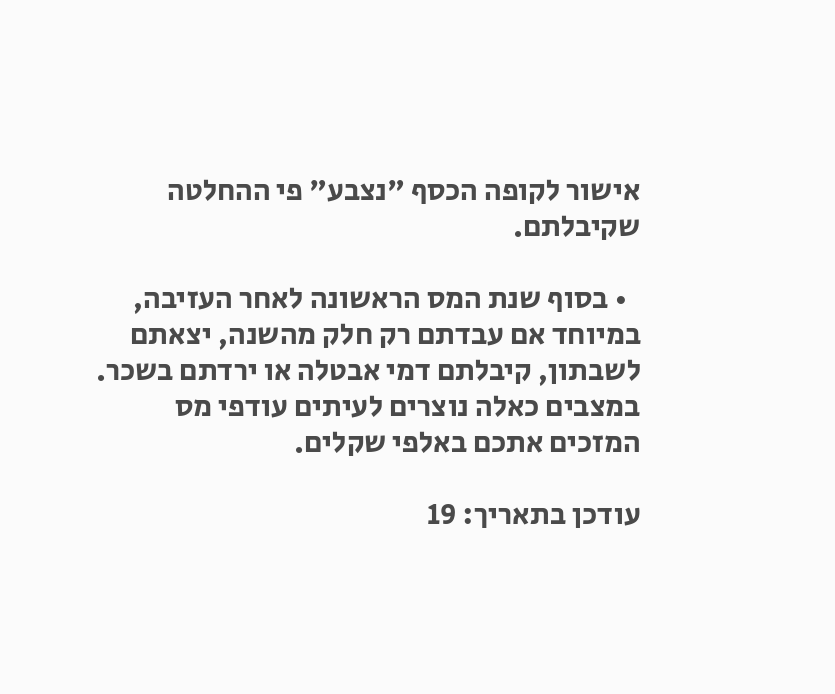אישור לקופה הכסף "נצבע" פי ההחלטה שקיבלתם.

  • בסוף שנת המס הראשונה לאחר העזיבה, במיוחד אם עבדתם רק חלק מהשנה, יצאתם לשבתון, קיבלתם דמי אבטלה או ירדתם בשכר. במצבים כאלה נוצרים לעיתים עודפי מס המזכים אתכם באלפי שקלים.

עודכן בתאריך: 19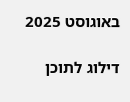באוגוסט 2025

דילוג לתוכן